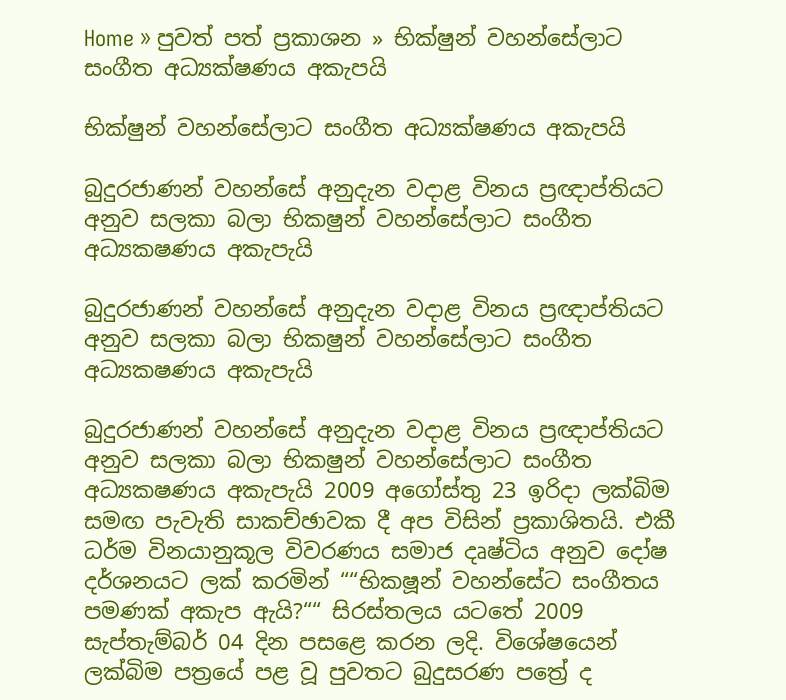Home » පුවත් පත් ප්‍රකාශන » භික්ෂුන් වහන්සේලාට සංගීත අධ්‍යක්ෂණය අකැපයි

භික්ෂුන් වහන්සේලාට සංගීත අධ්‍යක්ෂණය අකැපයි

බුදුරජාණන් වහන්සේ අනුදැන වදාළ විනය ප්‍රඥාප්තියට අනුව සලකා බලා භික‍ෂුන් වහන්සේලාට සංගීත අධ්‍යක‍ෂණය අකැපැයි

බුදුරජාණන් වහන්සේ අනුදැන වදාළ විනය ප්‍රඥාප්තියට අනුව සලකා බලා භික‍ෂුන් වහන්සේලාට සංගීත අධ්‍යක‍ෂණය අකැපැයි

බුදුරජාණන් වහන්සේ අනුදැන වදාළ විනය ප්‍රඥාප්තියට අනුව සලකා බලා භික‍ෂුන් වහන්සේලාට සංගීත අධ්‍යක‍ෂණය අකැපැයි 2009 අගෝස්තු 23 ඉරිදා ලක්බිම සමඟ පැවැති සාකච්ඡාවක දී අප විසින් ප්‍රකාශිතයි. එකී ධර්ම විනයානුකූල විවරණය සමාජ දෘෂ්ටිය අනුව දෝෂ දර්ශනයට ලක් කරමින් ““භික‍ෂූන් වහන්සේට සංගීතය පමණක් අකැප ඇයි?““ සිරස්තලය යටතේ 2009 සැප්තැම්බර් 04 දින පසළෙ කරන ලදි. විශේෂයෙන් ලක්බිම පත්‍රයේ පළ වූ පුවතට බුදුසරණ පත්‍රේ ද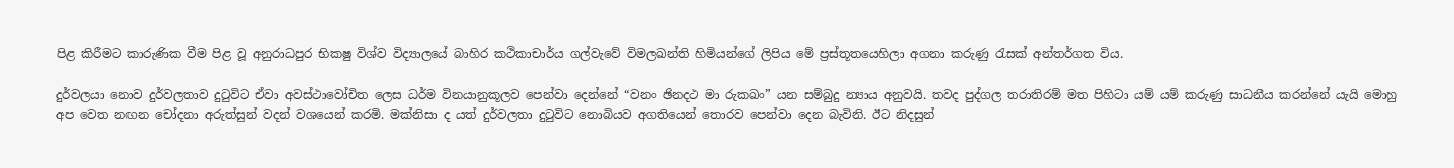පිළ කිරීමට කාරුණික වීම පිළ වූ අනුරාධපුර භික‍ෂු විශ්ව විද්‍යාලයේ බාහිර කථිකාචාර්ය ගල්වැවේ විමලඛන්ති හිමියන්ගේ ලිපිය මේ ප්‍රස්තූතයෙහිලා අගනා කරුණු රැසක් අන්තර්ගත විය.

දුර්වලයා නොව දුර්වලතාව දුටුවිට ඒවා අවස්ථාවෝචිත ලෙස ධර්ම විනයානුකූලව පෙන්වා දෙන්නේ “වනං ඡින‍දථ මා රුක‍ඛං” යන සම්බුදු න්‍යාය අනුවයි. තවද පුද්ගල තරාතිරම් මත පිහිටා යම් යම් කරුණු සාධනීය කරන්නේ යැයි මොහු අප වෙත නඟන චෝදනා අරුත්සුන් වදන් වශයෙන් කරමි. මක්නිසා ද යත් දුර්වලතා දුටුවිට නොබියව අගතියෙන් තොරව පෙන්වා දෙන බැවිනි. ඊට නිදසුන්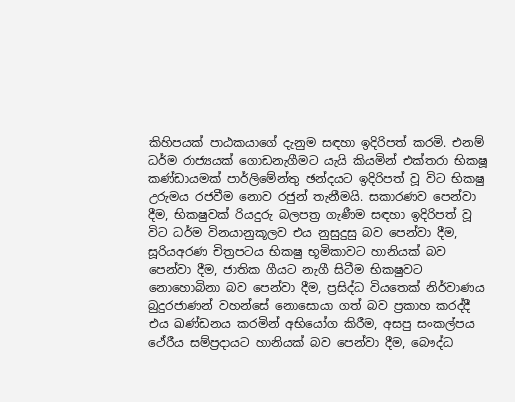කිහිපයක් පාඨකයාගේ දැනුම සඳහා ඉදිරිපත් කරමි. එනම් ධර්ම රාජ්‍යයක් ගොඩනැගීමට යැයි කියමින් එක්තරා භික‍ෂූ කණ්ඩායමක් පාර්ලිමේන්තු ඡන්දයට ඉදිරිපත් වූ විට භික‍ෂු උරුමය රජවීම නොව රජුන් තැනීමයි. සකාරණව පෙන්වා දීම, භික‍ෂුවක් රියදුරු බලපත්‍ර ගැණීම සඳහා ඉදිරිපත් වූ විට ධර්ම විනයානුකූලව එය නුසුදුසු බව පෙන්වා දීම, සූරියඅරණ චිත්‍රපටය භික‍ෂු භූමිකාවට හානියක් බව පෙන්වා දීම, ජාතික ගීයට නැගී සිටීම භික‍ෂුවට නොහොබිනා බව පෙන්වා දීම, ප්‍රසිද්ධ වියතෙක් නිර්වාණය බුදුරජාණන් වහන්සේ නොසොයා ගත් බව ප්‍රකාහ කරද්දී එය ඛණ්ඩනය කරමින් අභියෝග කිරීම, අසපු සංකල්පය ථේරීය සම්ප්‍රදායට හානියක් බව පෙන්වා දීම, බෞද්ධ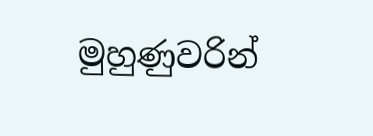මුහුණුවරින්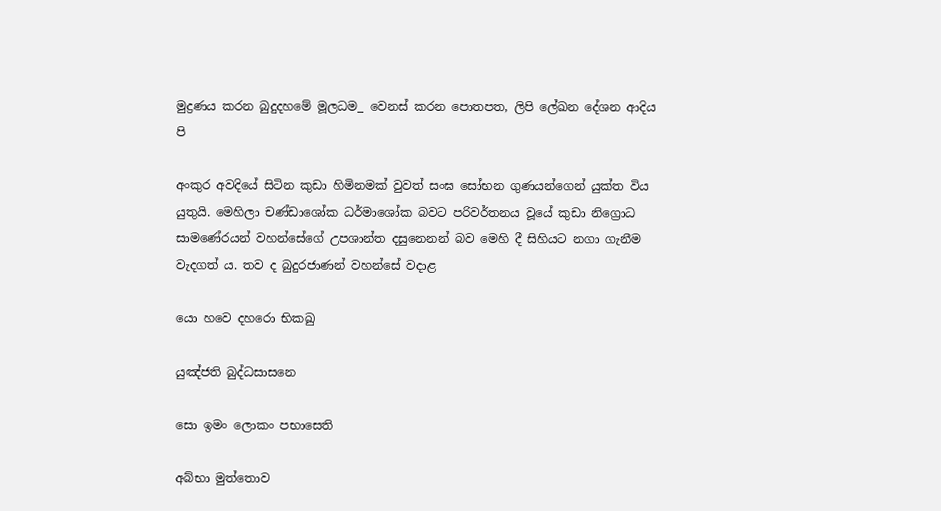මුද්‍රණය කරන බුදුදහමේ මූලධම_ වෙනස් කරන පොතපත, ලිපි ලේඛන දේශන ආදිය පි

අංකුර අවදියේ සිටින කුඩා හිමිනමක් වුවත් සංඝ සෝභන ගුණයන්ගෙන් යුක්ත විය යුතුයි. මෙහිලා චණ්ඩාශෝක ධර්මාශෝක බවට පරිවර්තනය වූයේ කුඩා නිග්‍රොධ සාමණේරයන් වහන්සේගේ උපශාන්ත දසුනෙනන් බව මෙහි දී සිහියට නගා ගැනීම වැදගත් ය. තව ද බුදුරජාණන් වහන්සේ වදාළ

යො හවෙ දහරො භික‍ඛු

යුඤ්ජති බුද්ධසාසනෙ

සො ඉමං ලොකං පභාසෙති

අබ්භා මුත්තොව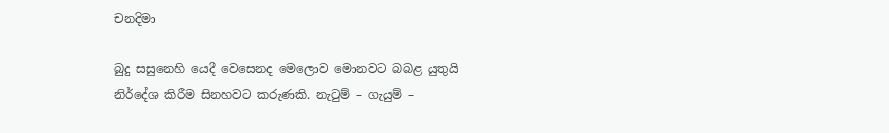චන‍දිමා

බුදු සසුනෙහි යෙදී වෙසෙනද මෙලොව මොනවට බබළ යුතුයි නිර්දේශ කිරීම සිනහවට කරුණකි. නැටුම් – ගැයුම් –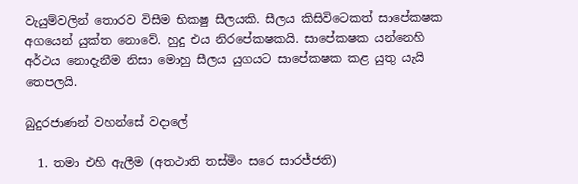වැයුම්වලින් තොරව විසීම භික‍ෂු සීලයකි. සීලය කිසිවිටෙකත් සාපේක‍ෂක අගයෙන් යුක්ත නොවේ. හුදු එය නිරපේක‍ෂකයි. සාපේක‍ෂක යන්නෙහි අර්ථය නොදැනීම නිසා මොහු සීලය යුගයට සාපේක‍ෂක කළ යුතු යැයි තෙපලයි.

බුදුරජාණන් වහන්සේ වදාලේ

  1. තමා එහි ඇලීම (අත‍ථාති තස්මිං සරෙ සාරජ්ජති)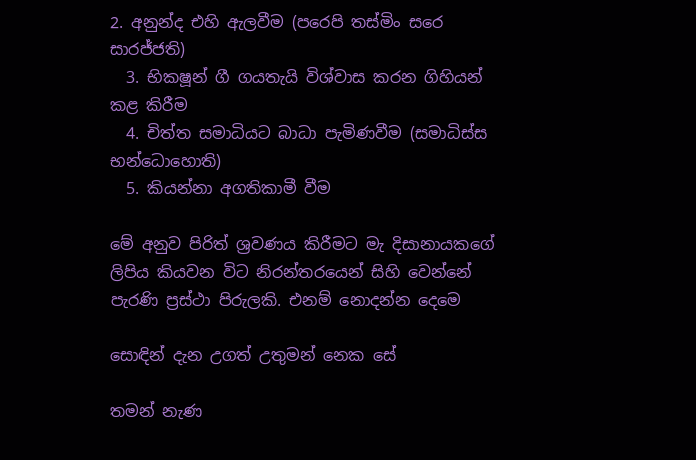2. අනුන්ද එහි ඇලවීම (පරෙපි තස්මිං සරෙ සාරජ්ජති)
  3. භික‍ෂූන් ගී ගයතැයි විශ්වාස කරන ගිහියන් කළ කිරීම
  4. චිත්ත සමාධියට බාධා පැමිණවීම (සමාධිස්ස භන්ධොහොති)
  5. කියන්නා අගතිකාමී වීම

මේ අනුව පිරිත් ශ්‍රවණය කිරීමට මැ දිසානායකගේ ලිපිය කියවන විට නිරන්තරයෙන් සිහි වෙන්නේ පැරණි ප්‍රස්ථා පිරුලකි. එනම් නොදන්න දෙමෙ

සොඳින් දැන උගත් උතුමන් නෙක සේ

තමන් නැණ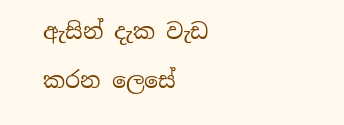ඇසින් දැක වැඩ කරන ලෙසේ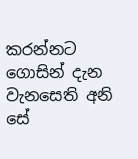කරන්නට ගොසින් දැන වැනසෙති අනි සේ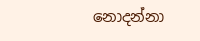නොදන්නා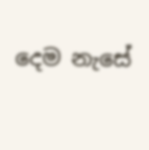දෙම නැසේ